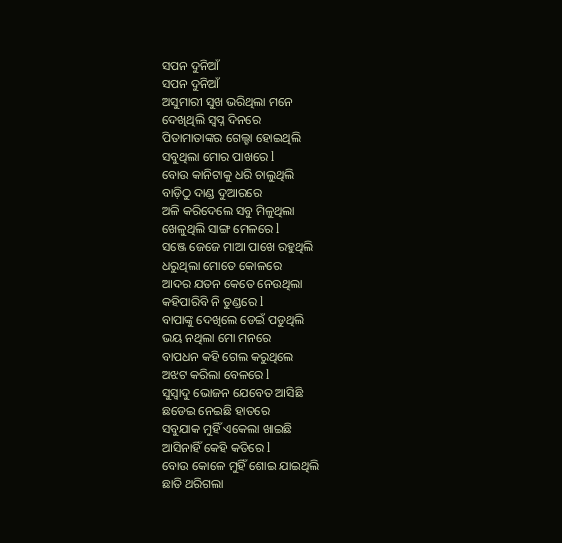ସପନ ଦୁନିଆଁ
ସପନ ଦୁନିଆଁ
ଅସୁମାରୀ ସୁଖ ଭରିଥିଲା ମନେ
ଦେଖିଥିଲି ସ୍ବପ୍ନ ଦିନରେ
ପିତାମାତାଙ୍କର ଗେଲ୍ହା ହୋଇଥିଲି
ସବୁଥିଲା ମୋର ପାଖରେ l
ବୋଉ କାନିଟାକୁ ଧରି ଚାଲୁଥିଲି
ବାଡ଼ିଠୁ ଦାଣ୍ଡ ଦୁଆରରେ
ଅଳି କରିଦେଲେ ସବୁ ମିଳୁଥିଲା
ଖେଳୁଥିଲି ସାଙ୍ଗ ମେଳରେ l
ସଞ୍ଜେ ଜେଜେ ମାଆ ପାଖେ ରହୁଥିଲି
ଧରୁଥିଲା ମୋତେ କୋଳରେ
ଆଦର ଯତନ କେତେ ନେଉଥିଲା
କହିପାରିବି ନି ତୁଣ୍ଡରେ l
ବାପାଙ୍କୁ ଦେଖିଲେ ଡେଇଁ ପଡୁଥିଲି
ଭୟ ନଥିଲା ମୋ ମନରେ
ବାପଧନ କହି ଗେଲ କରୁଥିଲେ
ଅଝଟ କରିଲା ବେଳରେ l
ସୁସ୍ୱାଦୁ ଭୋଜନ ଯେବେତ ଆସିଛି
ଛଡେଇ ନେଇଛି ହାତରେ
ସବୁଯାକ ମୁହିଁ ଏକେଲା ଖାଇଛି
ଆସିନାହିଁ କେହି କତିରେ l
ବୋଉ କୋଳେ ମୁହିଁ ଶୋଇ ଯାଇଥିଲି
ଛାତି ଥରିଗଲା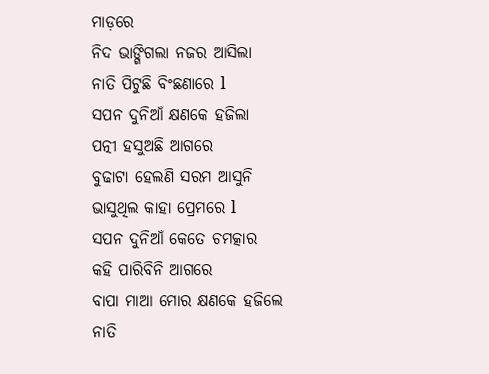ମାଡ଼ରେ
ନିଦ ଭାଙ୍ଗିଗଲା ନଜର ଆସିଲା
ନାତି ପିଟୁଛି ବିଂଛଣାରେ l
ସପନ ଦୁନିଆଁ କ୍ଷଣକେ ହଜିଲା
ପତ୍ନୀ ହସୁଅଛି ଆଗରେ
ବୁଢାଟା ହେଲଣି ସରମ ଆସୁନି
ଭାସୁଥିଲ କାହା ପ୍ରେମରେ l
ସପନ ଦୁନିଆଁ କେତେ ଚମତ୍କାର
କହି ପାରିବିନି ଆଗରେ
ବାପା ମାଆ ମୋର କ୍ଷଣକେ ହଜିଲେ
ନାତି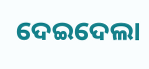ଦେଇଦେଲା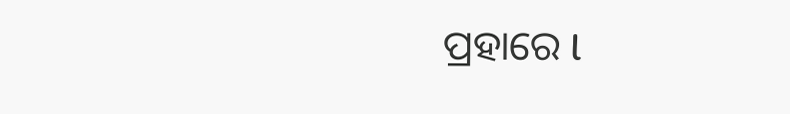ପ୍ରହାରେ l